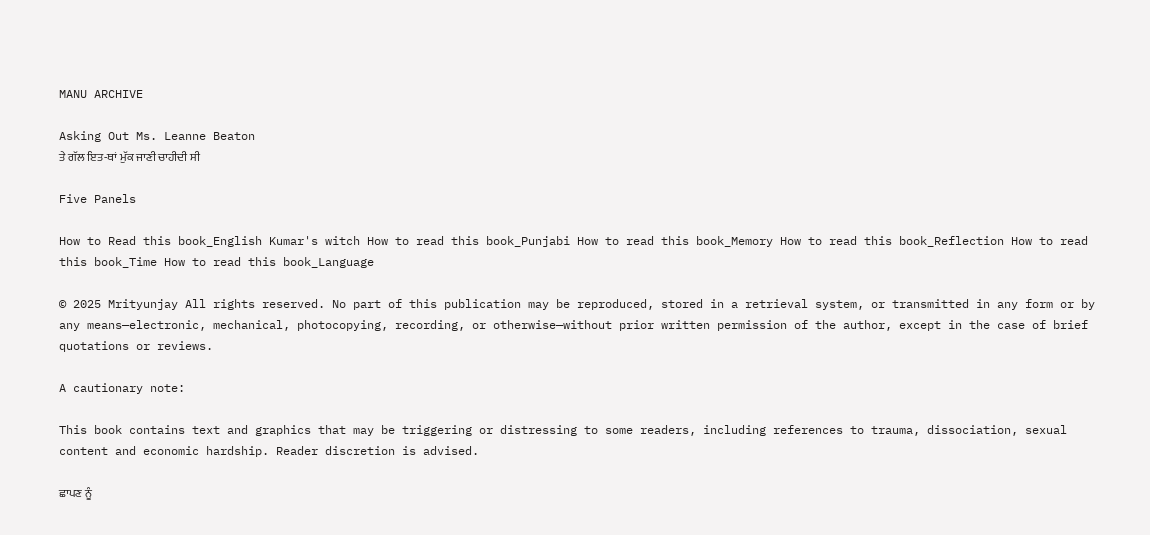MANU ARCHIVE

Asking Out Ms. Leanne Beaton
ਤੇ ਗੱਲ ਇਤ-ਥਾਂ ਮੁੱਕ ਜਾਣੀ ਚਾਹੀਦੀ ਸੀ

Five Panels

How to Read this book_English Kumar's witch How to read this book_Punjabi How to read this book_Memory How to read this book_Reflection How to read this book_Time How to read this book_Language

© 2025 Mrityunjay All rights reserved. No part of this publication may be reproduced, stored in a retrieval system, or transmitted in any form or by any means—electronic, mechanical, photocopying, recording, or otherwise—without prior written permission of the author, except in the case of brief quotations or reviews.

A cautionary note:

This book contains text and graphics that may be triggering or distressing to some readers, including references to trauma, dissociation, sexual content and economic hardship. Reader discretion is advised.

ਛਾਪਣ ਨੂੰ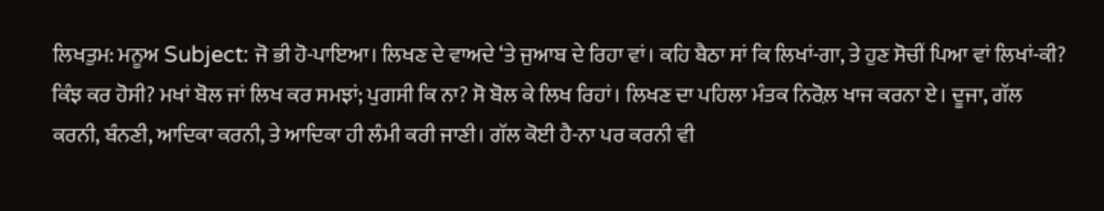ਲਿਖਤੁਮ: ਮਨੂਅ Subject: ਜੋ ਭੀ ਹੋ-ਪਾਇਆ। ਲਿਖਣ ਦੇ ਵਾਅਦੇ ‘ਤੇ ਜੁਆਬ ਦੇ ਰਿਹਾ ਵਾਂ। ਕਹਿ ਬੈਠਾ ਸਾਂ ਕਿ ਲਿਖਾਂ-ਗਾ, ਤੇ ਹੁਣ ਸੋਚੀਂ ਪਿਆ ਵਾਂ ਲਿਖਾਂ-ਕੀ? ਕਿੰਝ ਕਰ ਹੋਸੀ? ਮਖਾਂ ਬੋਲ ਜਾਂ ਲਿਖ ਕਰ ਸਮਝਾਂ; ਪੁਗਸੀ ਕਿ ਨਾ? ਸੋ ਬੋਲ ਕੇ ਲਿਖ ਰਿਹਾਂ। ਲਿਖਣ ਦਾ ਪਹਿਲਾ ਮੰਤਕ ਨਿਰੋਲ਼ ਖਾਜ ਕਰਨਾ ਏ। ਦੂਜਾ, ਗੱਲ ਕਰਨੀ, ਬੰਨਣੀ, ਆਦਿਕਾ ਕਰਨੀ, ਤੇ ਆਦਿਕਾ ਹੀ ਲੰਮੀ ਕਰੀ ਜਾਣੀ। ਗੱਲ ਕੋਈ ਹੈ-ਨਾ ਪਰ ਕਰਨੀ ਵੀ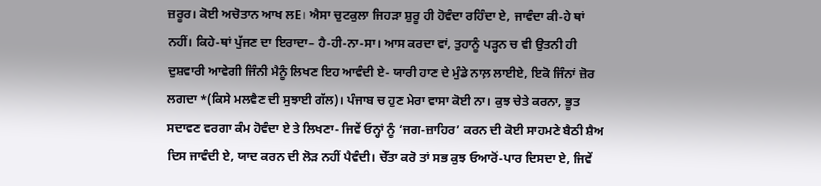ਜ਼ਰੂਰ। ਕੋਈ ਅਚੋਤਾਨ ਆਖ ਲE। ਐਸਾ ਚੁਟਕੁਲਾ ਜਿਹੜਾ ਸ਼ੁਰੂ ਹੀ ਹੋਵੰਦਾ ਰਹਿੰਦਾ ਏ, ਜਾਵੰਦਾ ਕੀ-ਹੇ ਥਾਂ ਨਹੀਂ। ਕਿਹੇ-ਥਾਂ ਪੁੱਜਣ ਦਾ ਇਰਾਦਾ– ਹੈ-ਹੀ-ਨਾ-ਸਾ। ਆਸ ਕਰਦਾ ਵਾਂ, ਤੁਹਾਨੂੰ ਪੜ੍ਹਨ ਚ ਵੀ ਉਤਨੀ ਹੀ ਦੁਸ਼ਵਾਰੀ ਆਵੇਗੀ ਜਿੰਨੀ ਮੈਨੂੰ ਲਿਖਣ ਇਹ ਆਵੰਦੀ ਏ- ਯਾਰੀ ਹਾਣ ਦੇ ਮੁੰਡੇ ਨਾਲ਼ ਲਾਈਏ, ਇਕੋ ਜਿੰਨਾਂ ਜ਼ੋਰ ਲਗਦਾ *(ਕਿਸੇ ਮਲਵੈਣ ਦੀ ਸੁਝਾਈ ਗੱਲ)। ਪੰਜਾਬ ਚ ਹੁਣ ਮੇਰਾ ਵਾਸਾ ਕੋਈ ਨਾ। ਕੁਝ ਚੇਤੇ ਕਰਨਾ, ਭੂਤ ਸਦਾਵਣ ਵਰਗਾ ਕੰਮ ਹੋਵੰਦਾ ਏ ਤੇ ਲਿਖਣਾ- ਜਿਵੇਂ ਓਨ੍ਹਾਂ ਨੂੰ ‘ਜਗ-ਜ਼ਾਹਿਰ’ ਕਰਨ ਦੀ ਕੋਈ ਸਾਹਮਣੇ ਬੈਠੀ ਸ਼ੈਅ ਦਿਸ ਜਾਵੰਦੀ ਏ, ਯਾਦ ਕਰਨ ਦੀ ਲੋੜ ਨਹੀਂ ਪੈਵੰਦੀ। ਚੇੱਤਾ ਕਰੋ ਤਾਂ ਸਭ ਕੁਝ ਓਆਰੋਂ-ਪਾਰ ਦਿਸਦਾ ਏ, ਜਿਵੇਂ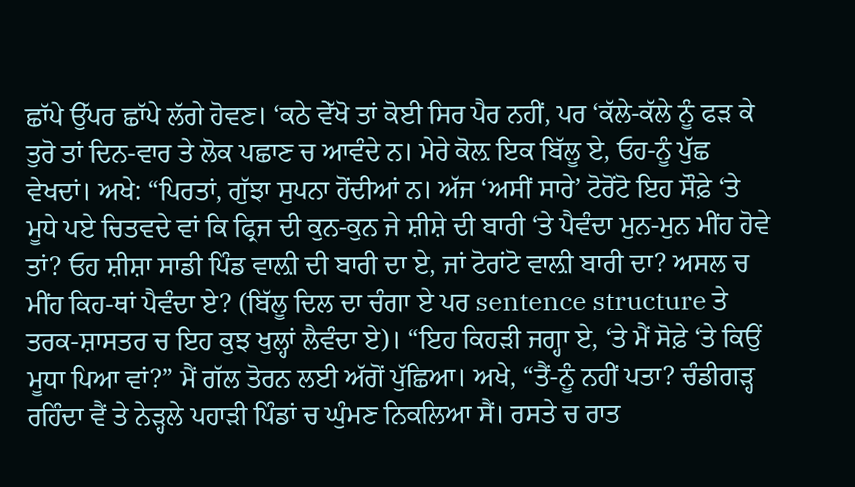ਛਾੱਪੇ ਉੱਪਰ ਛਾੱਪੇ ਲੱਗੇ ਹੋਵਣ। ‘ਕਠੇ ਵੇੱਖੋ ਤਾਂ ਕੋਈ ਸਿਰ ਪੈਰ ਨਹੀਂ, ਪਰ ‘ਕੱਲੇ-ਕੱਲੇ ਨੂੰ ਫੜ ਕੇ ਤੁਰੋ ਤਾਂ ਦਿਨ-ਵਾਰ ਤੇ ਲੋਕ ਪਛਾਣ ਚ ਆਵੰਦੇ ਨ। ਮੇਰੇ ਕੋਲ਼ ਇਕ ਬਿੱਲੂ ਏ, ਓਹ-ਨੂੰ ਪੁੱਛ ਵੇਖਦਾਂ। ਅਖੇ: “ਪਿਰਤਾਂ, ਗੁੱਝਾ ਸੁਪਨਾ ਹੋਂਦੀਆਂ ਨ। ਅੱਜ ‘ਅਸੀਂ ਸਾਰੇ’ ਟੋਰੋਂਟੋ ਇਹ ਸੌਫ਼ੇ ‘ਤੇ ਮੂਧੇ ਪਏ ਚਿਤਵਦੇ ਵਾਂ ਕਿ ਫ੍ਰਿਜ ਦੀ ਕੁਨ-ਕੁਨ ਜੇ ਸ਼ੀਸ਼ੇ ਦੀ ਬਾਰੀ ‘ਤੇ ਪੈਵੰਦਾ ਮੁਨ-ਮੁਨ ਮੀਂਹ ਹੋਵੇ ਤਾਂ? ਓਹ ਸ਼ੀਸ਼ਾ ਸਾਡੀ ਪਿੰਡ ਵਾਲ਼ੀ ਦੀ ਬਾਰੀ ਦਾ ਏ, ਜਾਂ ਟੋਰਾਂਟੋ ਵਾਲ਼ੀ ਬਾਰੀ ਦਾ? ਅਸਲ ਚ ਮੀਂਹ ਕਿਹ-ਥਾਂ ਪੈਵੰਦਾ ਏ? (ਬਿੱਲੂ ਦਿਲ ਦਾ ਚੰਗਾ ਏ ਪਰ sentence structure ਤੇ ਤਰਕ-ਸ਼ਾਸਤਰ ਚ ਇਹ ਕੁਝ ਖੁਲ੍ਹਾਂ ਲੈਵੰਦਾ ਏ)। “ਇਹ ਕਿਹੜੀ ਜਗ੍ਹਾ ਏ, ‘ਤੇ ਮੈਂ ਸੋਫ਼ੇ ‘ਤੇ ਕਿਉਂ ਮੂਧਾ ਪਿਆ ਵਾਂ?” ਮੈਂ ਗੱਲ ਤੋਰਨ ਲਈ ਅੱਗੋਂ ਪੁੱਛਿਆ। ਅਖੇ, “ਤੈਂ-ਨੂੰ ਨਹੀਂ ਪਤਾ? ਚੰਡੀਗੜ੍ਹ ਰਹਿੰਦਾ ਵੈਂ ਤੇ ਨੇੜ੍ਹਲੇ ਪਹਾੜੀ ਪਿੰਡਾਂ ਚ ਘੁੰਮਣ ਨਿਕਲਿਆ ਸੈਂ। ਰਸਤੇ ਚ ਰਾਤ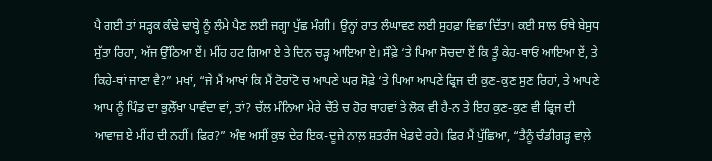ਪੈ ਗਈ ਤਾਂ ਸੜ੍ਹਕ ਕੰਢੇ ਢਾਬ੍ਹੇ ਨੂੰ ਲੰਮੇ ਪੈਣ ਲਈ ਜਗ੍ਹਾ ਪੁੱਛ ਮੰਗੀ। ਉਨ੍ਹਾਂ ਰਾਤ ਲੰਘਾਵਣ ਲਈ ਸੁਹਫ਼ਾ ਵਿਛਾ ਦਿੱਤਾ। ਕਈ ਸਾਲ ਓਥੇ ਬੇਸੁਧ ਸੁੱਤਾ ਰਿਹਾ, ਅੱਜ ਉੱਠਿਆ ਏਂ। ਮੀਂਹ ਹਟ ਗਿਆ ਏ ਤੇ ਦਿਨ ਚੜ੍ਹ ਆਇਆ ਏ। ਸੌਫ਼ੇ ‘ਤੇ ਪਿਆ ਸੋਚਦਾ ਏਂ ਕਿ ਤੂੰ ਕੇਹ-ਥਾਓਂ ਆਇਆ ਏਂ, ਤੇ ਕਿਹੇ-ਥਾਂ ਜਾਣਾ ਵੈ?” ਮਖਾਂ, “ਜੇ ਮੈਂ ਆਖਾਂ ਕਿ ਮੈਂ ਟੋਰਾਂਟੋ ਚ ਆਪਣੇ ਘਰ ਸੋਫ਼ੇ ‘ਤੇ ਪਿਆ ਆਪਣੇ ਫ੍ਰਿਜ ਦੀ ਕੁਣ-ਕੁਣ ਸੁਣ ਰਿਹਾਂ, ਤੇ ਆਪਣੇ ਆਪ ਨੂੰ ਪਿੰਡ ਦਾ ਭੁਲੇੱਖਾ ਪਾਵੰਦਾ ਵਾਂ, ਤਾਂ? ਚੱਲ ਮੰਨਿਆ ਮੇਰੇ ਚੇੱਤੇ ਚ ਹੋਰ ਥਾਹਵਾਂ ਤੇ ਲੋਕ ਵੀ ਹੈ-ਨ ਤੇ ਇਹ ਕੁਣ-ਕੁਣ ਵੀ ਫ੍ਰਿਜ ਦੀ ਆਵਾਜ਼ ਏ ਮੀਂਹ ਦੀ ਨਹੀਂ। ਫਿਰ?” ਅੰਞ ਅਸੀਂ ਕੁਝ ਦੇਰ ਇਕ-ਦੂਜੇ ਨਾਲ਼ ਸ਼ਤਰੰਜ ਖੇਡਦੇ ਰਹੇ। ਫਿਰ ਮੈਂ ਪੁੱਛਿਆ, “ਤੈਨੂੰ ਚੰਡੀਗੜ੍ਹ ਵਾਲ਼ੇ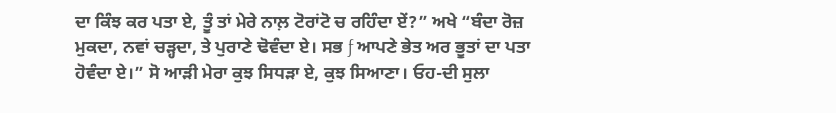ਦਾ ਕਿੰਝ ਕਰ ਪਤਾ ਏ, ਤੂੰ ਤਾਂ ਮੇਰੇ ਨਾਲ਼ ਟੋਰਾਂਟੋ ਚ ਰਹਿੰਦਾ ਏਂ?” ਅਖੇ “ਬੰਦਾ ਰੋਜ਼ ਮੁਕਦਾ, ਨਵਾਂ ਚੜ੍ਹਦਾ, ਤੇ ਪੁਰਾਣੇ ਢੋਵੰਦਾ ਏ। ਸਭ ƒ ਆਪਣੇ ਭੇਤ ਅਰ ਭੂਤਾਂ ਦਾ ਪਤਾ ਹੋਵੰਦਾ ਏ।” ਸੋ ਆੜੀ ਮੇਰਾ ਕੁਝ ਸਿਧੜਾ ਏ, ਕੁਝ ਸਿਆਣਾ। ਓਹ-ਦੀ ਸੁਲਾ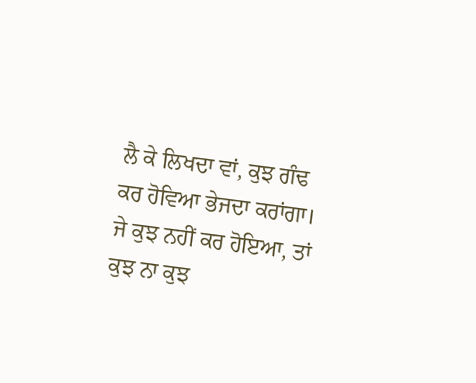ਲੈ ਕੇ ਲਿਖਦਾ ਵਾਂ, ਕੁਝ ਗੰਢ ਕਰ ਹੋਵਿਆ ਭੇਜਦਾ ਕਰਾਂਗਾ। ਜੇ ਕੁਝ ਨਹੀਂ ਕਰ ਹੋਇਆ, ਤਾਂ ਕੁਝ ਨਾ ਕੁਝ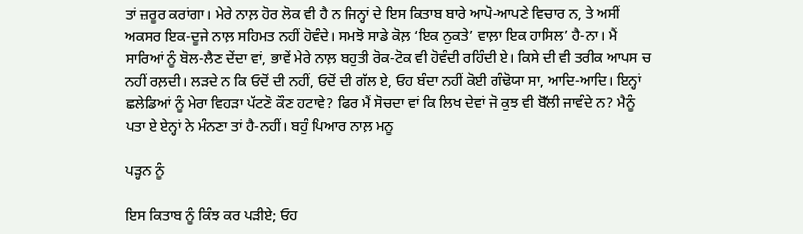ਤਾਂ ਜ਼ਰੂਰ ਕਰਾਂਗਾ। ਮੇਰੇ ਨਾਲ਼ ਹੋਰ ਲੋਕ ਵੀ ਹੈ ਨ ਜਿਨ੍ਹਾਂ ਦੇ ਇਸ ਕਿਤਾਬ ਬਾਰੇ ਆਪੋ-ਆਪਣੇ ਵਿਚਾਰ ਨ, ਤੇ ਅਸੀਂ ਅਕਸਰ ਇਕ-ਦੂਜੇ ਨਾਲ਼ ਸਹਿਮਤ ਨਹੀਂ ਹੋਵੰਦੇ। ਸਮਝੋ ਸਾਡੇ ਕੋਲ਼ ‘ਇਕ ਨੁਕਤੇ’ ਵਾਲ਼ਾ ਇਕ ਹਾਸਿਲ’ ਹੈ-ਨਾ। ਮੈਂ ਸਾਰਿਆਂ ਨੂੰ ਬੋਲ-ਲੈਣ ਦੇਂਦਾ ਵਾਂ, ਭਾਵੇਂ ਮੇਰੇ ਨਾਲ਼ ਬਹੁਤੀ ਰੋਕ-ਟੋਕ ਵੀ ਹੋਵੰਦੀ ਰਹਿੰਦੀ ਏ। ਕਿਸੇ ਦੀ ਵੀ ਤਰੀਕ ਆਪਸ ਚ ਨਹੀਂ ਰਲ਼ਦੀ। ਲੜਦੇ ਨ ਕਿ ਓਦੋਂ ਦੀ ਨਹੀਂ, ਓਦੋਂ ਦੀ ਗੱਲ ਏ, ਓਹ ਬੰਦਾ ਨਹੀਂ ਕੋਈ ਗੰਢੋਯਾ ਸਾ, ਆਦਿ-ਆਦਿ। ਇਨ੍ਹਾਂ ਛਲੇਡਿਆਂ ਨੂੰ ਮੇਰਾ ਵਿਹੜਾ ਪੱਟਣੋ ਕੌਣ ਹਟਾਵੇ? ਫਿਰ ਮੈਂ ਸੋਚਦਾ ਵਾਂ ਕਿ ਲਿਖ ਦੇਵਾਂ ਜੋ ਕੁਝ ਵੀ ਬੋੱਲੀ ਜਾਵੰਦੇ ਨ? ਮੈਨੂੰ ਪਤਾ ਏ ਏਨ੍ਹਾਂ ਨੇ ਮੰਨਣਾ ਤਾਂ ਹੈ-ਨਹੀਂ। ਬਹੁੰ ਪਿਆਰ ਨਾਲ਼ ਮਨੂ

ਪੜ੍ਹਨ ਨੂੰ

ਇਸ ਕਿਤਾਬ ਨੂੰ ਕਿੰਝ ਕਰ ਪੜੀਏ; ਓਹ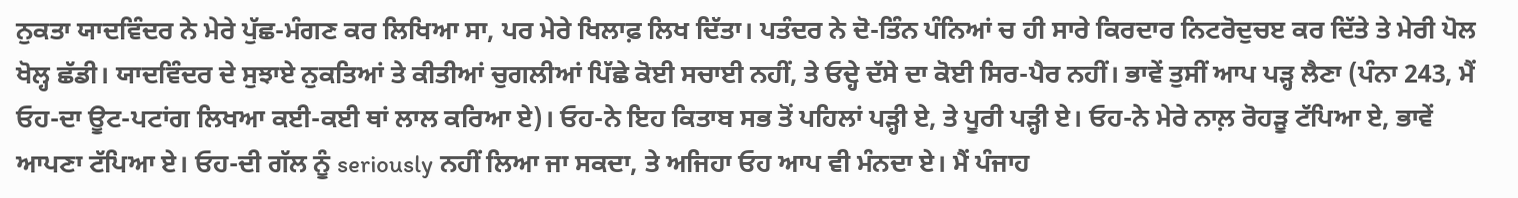ਨੁਕਤਾ ਯਾਦਵਿੰਦਰ ਨੇ ਮੇਰੇ ਪੁੱਛ-ਮੰਗਣ ਕਰ ਲਿਖਿਆ ਸਾ, ਪਰ ਮੇਰੇ ਖਿਲਾਫ਼ ਲਿਖ ਦਿੱਤਾ। ਪਤੰਦਰ ਨੇ ਦੋ-ਤਿੰਨ ਪੰਨਿਆਂ ਚ ਹੀ ਸਾਰੇ ਕਿਰਦਾਰ ਨਿਟਰੋਦੁਚੲ ਕਰ ਦਿੱਤੇ ਤੇ ਮੇਰੀ ਪੋਲ ਖੋਲ੍ਹ ਛੱਡੀ। ਯਾਦਵਿੰਦਰ ਦੇ ਸੁਝਾਏ ਨੁਕਤਿਆਂ ਤੇ ਕੀਤੀਆਂ ਚੁਗਲੀਆਂ ਪਿੱਛੇ ਕੋਈ ਸਚਾਈ ਨਹੀਂ, ਤੇ ਓਦ੍ਹੇ ਦੱਸੇ ਦਾ ਕੋਈ ਸਿਰ-ਪੈਰ ਨਹੀਂ। ਭਾਵੇਂ ਤੁਸੀਂ ਆਪ ਪੜ੍ਹ ਲੈਣਾ (ਪੰਨਾ 243, ਮੈਂ ਓਹ-ਦਾ ਊਟ-ਪਟਾਂਗ ਲਿਖਆ ਕਈ-ਕਈ ਥਾਂ ਲਾਲ ਕਰਿਆ ਏ)। ਓਹ-ਨੇ ਇਹ ਕਿਤਾਬ ਸਭ ਤੋਂ ਪਹਿਲਾਂ ਪੜ੍ਹੀ ਏ, ਤੇ ਪੂਰੀ ਪੜ੍ਹੀ ਏ। ਓਹ-ਨੇ ਮੇਰੇ ਨਾਲ਼ ਰੋਹੜੂ ਟੱਪਿਆ ਏ, ਭਾਵੇਂ ਆਪਣਾ ਟੱਪਿਆ ਏ। ਓਹ-ਦੀ ਗੱਲ ਨੂੰ seriously ਨਹੀਂ ਲਿਆ ਜਾ ਸਕਦਾ, ਤੇ ਅਜਿਹਾ ਓਹ ਆਪ ਵੀ ਮੰਨਦਾ ਏ। ਮੈਂ ਪੰਜਾਹ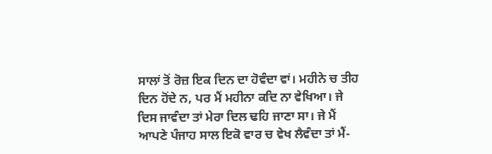ਸਾਲਾਂ ਤੋਂ ਰੋਜ਼ ਇਕ ਦਿਨ ਦਾ ਹੋਵੰਦਾ ਵਾਂ। ਮਹੀਨੇ ਚ ਤੀਹ ਦਿਨ ਹੋਂਦੇ ਨ, ਪਰ ਮੈਂ ਮਹੀਨਾ ਕਦਿ ਨਾ ਵੇਖਿਆ। ਜੇ ਦਿਸ ਜਾਵੰਦਾ ਤਾਂ ਮੇਰਾ ਦਿਲ ਢਹਿ ਜਾਣਾ ਸਾ। ਜੇ ਮੈਂ ਆਪਣੇ ਪੰਜਾਹ ਸਾਲ ਇਕੋ ਵਾਰ ਚ ਵੇਖ ਲੈਵੰਦਾ ਤਾਂ ਮੈਂ-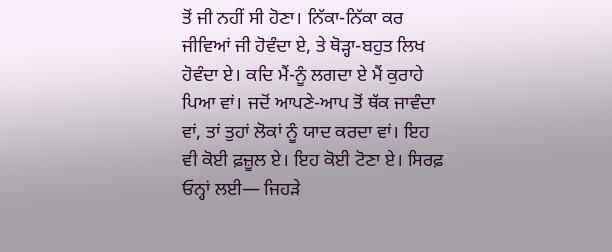ਤੋਂ ਜੀ ਨਹੀਂ ਸੀ ਹੋਣਾ। ਨਿੱਕਾ-ਨਿੱਕਾ ਕਰ ਜੀਵਿਆਂ ਜੀ ਹੋਵੰਦਾ ਏ, ਤੇ ਥੋੜ੍ਹਾ-ਬਹੁਤ ਲਿਖ ਹੋਵੰਦਾ ਏ। ਕਦਿ ਮੈਂ-ਨੂੰ ਲਗਦਾ ਏ ਮੈਂ ਕੁਰਾਹੇ ਪਿਆ ਵਾਂ। ਜਦੋਂ ਆਪਣੇ-ਆਪ ਤੋਂ ਥੱਕ ਜਾਵੰਦਾ ਵਾਂ, ਤਾਂ ਤੁਹਾਂ ਲੋਕਾਂ ਨੂੰ ਯਾਦ ਕਰਦਾ ਵਾਂ। ਇਹ ਵੀ ਕੋਈ ਫ਼ਜ਼ੂਲ ਏ। ਇਹ ਕੋਈ ਟੋਣਾ ਏ। ਸਿਰਫ਼ ਓਨ੍ਹਾਂ ਲਈ— ਜਿਹੜੇ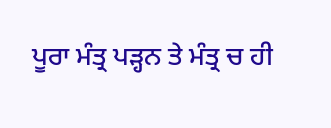ਪੂਰਾ ਮੰਤ੍ਰ ਪੜ੍ਹਨ ਤੇ ਮੰਤ੍ਰ ਚ ਹੀ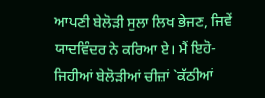ਆਪਣੀ ਬੇਲੋੜੀ ਸੁਲਾ ਲਿਖ ਭੇਜਣ, ਜਿਵੇਂ ਯਾਦਵਿੰਦਰ ਨੇ ਕਰਿਆ ਏ। ਮੈਂ ਇਹੋ-ਜਿਹੀਆਂ ਬੇਲੋੜੀਆਂ ਚੀਜ਼ਾਂ `ਕੱਠੀਆਂ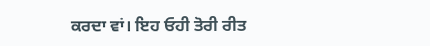ਕਰਦਾ ਵਾਂ। ਇਹ ਓਹੀ ਤੋਰੀ ਰੀਤ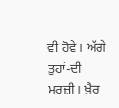ਵੀ ਹੋਵੇ। ਅੱਗੇ ਤੁਹਾਂ-ਦੀ ਮਰਜ਼ੀ। ਖ਼ੈਰ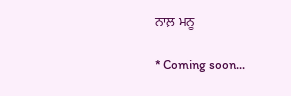ਨਾਲ਼ ਮਨੂ

* Coming soon...